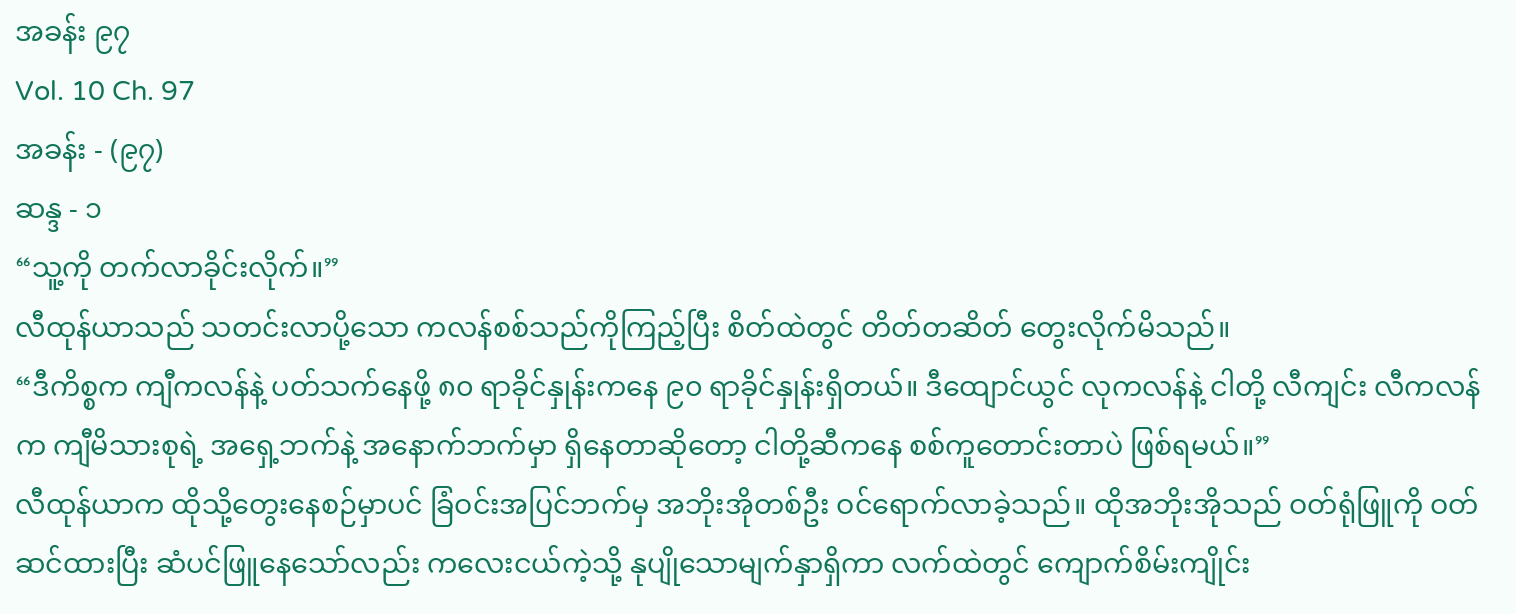အခန်း ၉၇
Vol. 10 Ch. 97
အခန်း - (၉၇)
ဆန္ဒ - ၁
“သူ့ကို တက်လာခိုင်းလိုက်။”
လီထုန်ယာသည် သတင်းလာပို့သော ကလန်စစ်သည်ကိုကြည့်ပြီး စိတ်ထဲတွင် တိတ်တဆိတ် တွေးလိုက်မိသည်။
“ဒီကိစ္စက ကျီကလန်နဲ့ ပတ်သက်နေဖို့ ၈၀ ရာခိုင်နှုန်းကနေ ၉၀ ရာခိုင်နှုန်းရှိတယ်။ ဒီထျောင်ယွင် လုကလန်နဲ့ ငါတို့ လီကျင်း လီကလန်က ကျီမိသားစုရဲ့ အရှေ့ဘက်နဲ့ အနောက်ဘက်မှာ ရှိနေတာဆိုတော့ ငါတို့ဆီကနေ စစ်ကူတောင်းတာပဲ ဖြစ်ရမယ်။”
လီထုန်ယာက ထိုသို့တွေးနေစဉ်မှာပင် ခြံဝင်းအပြင်ဘက်မှ အဘိုးအိုတစ်ဦး ဝင်ရောက်လာခဲ့သည်။ ထိုအဘိုးအိုသည် ဝတ်ရုံဖြူကို ဝတ်ဆင်ထားပြီး ဆံပင်ဖြူနေသော်လည်း ကလေးငယ်ကဲ့သို့ နုပျိုသောမျက်နှာရှိကာ လက်ထဲတွင် ကျောက်စိမ်းကျိုင်း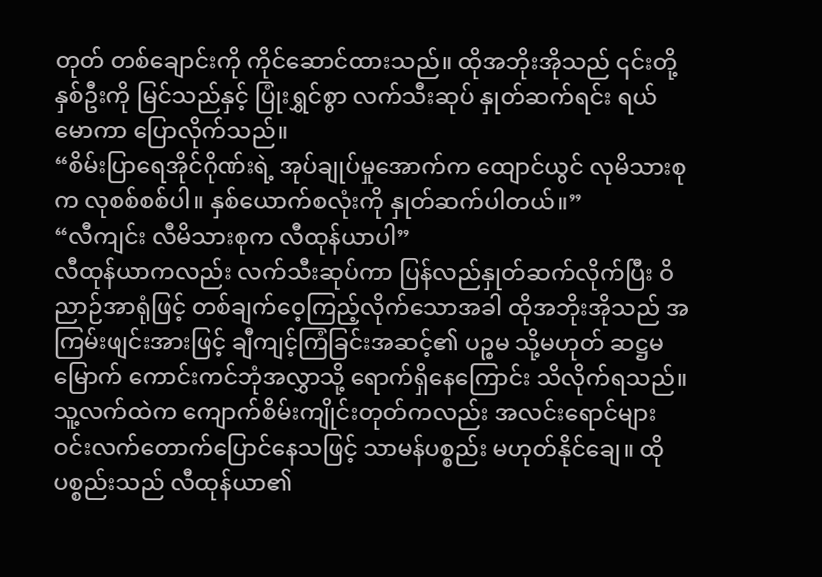တုတ် တစ်ချောင်းကို ကိုင်ဆောင်ထားသည်။ ထိုအဘိုးအိုသည် ၎င်းတို့နှစ်ဦးကို မြင်သည်နှင့် ပြုံးရွှင်စွာ လက်သီးဆုပ် နှုတ်ဆက်ရင်း ရယ်မောကာ ပြောလိုက်သည်။
“စိမ်းပြာရေအိုင်ဂိုဏ်းရဲ့ အုပ်ချုပ်မှုအောက်က ထျောင်ယွင် လုမိသားစုက လုစစ်စစ်ပါ။ နှစ်ယောက်စလုံးကို နှုတ်ဆက်ပါတယ်။”
“လီကျင်း လီမိသားစုက လီထုန်ယာပါ”
လီထုန်ယာကလည်း လက်သီးဆုပ်ကာ ပြန်လည်နှုတ်ဆက်လိုက်ပြီး ဝိညာဉ်အာရုံဖြင့် တစ်ချက်ဝေ့ကြည့်လိုက်သောအခါ ထိုအဘိုးအိုသည် အကြမ်းဖျင်းအားဖြင့် ချီကျင့်ကြံခြင်းအဆင့်၏ ပဉ္စမ သို့မဟုတ် ဆဋ္ဌမမြောက် ကောင်းကင်ဘုံအလွှာသို့ ရောက်ရှိနေကြောင်း သိလိုက်ရသည်။ သူ့လက်ထဲက ကျောက်စိမ်းကျိုင်းတုတ်ကလည်း အလင်းရောင်များ ဝင်းလက်တောက်ပြောင်နေသဖြင့် သာမန်ပစ္စည်း မဟုတ်နိုင်ချေ။ ထိုပစ္စည်းသည် လီထုန်ယာ၏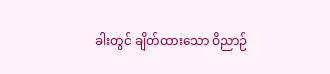ခါးတွင် ချိတ်ထားသော ဝိညာဉ်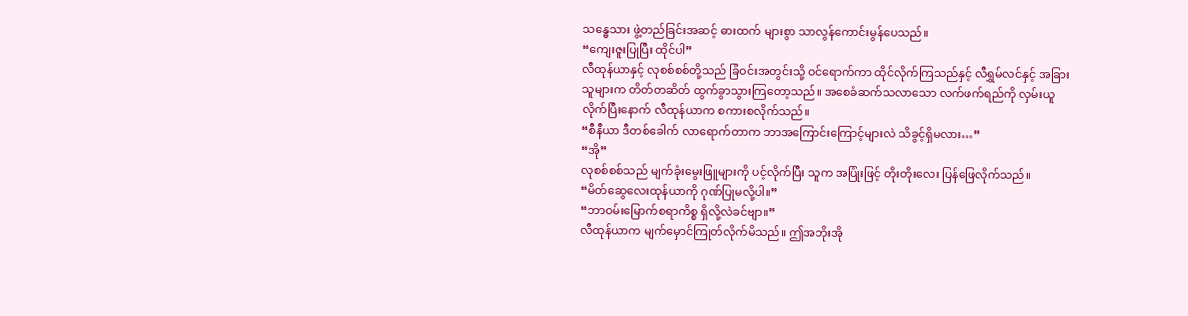သန္ဓေသား ဖွဲ့တည်ခြင်းအဆင့် ဓားထက် များစွာ သာလွန်ကောင်းမွန်ပေသည်။
“ကျေးဇူးပြုပြီး ထိုင်ပါ”
လီထုန်ယာနှင့် လုစစ်စစ်တို့သည် ခြံဝင်းအတွင်းသို့ ဝင်ရောက်ကာ ထိုင်လိုက်ကြသည်နှင့် လီရွှမ်လင်နှင့် အခြားသူများက တိတ်တဆိတ် ထွက်ခွာသွားကြတော့သည်။ အစေခံဆက်သလာသော လက်ဖက်ရည်ကို လှမ်းယူလိုက်ပြီးနောက် လီထုန်ယာက စကားစလိုက်သည်။
“စီနီယာ ဒီတစ်ခေါက် လာရောက်တာက ဘာအကြောင်းကြောင့်များလဲ သိခွင့်ရှိမလား…”
“အို”
လုစစ်စစ်သည် မျက်ခုံးမွေးဖြူများကို ပင့်လိုက်ပြီး သူက အပြုံးဖြင့် တိုးတိုးလေး ပြန်ဖြေလိုက်သည်။
“မိတ်ဆွေလေးထုန်ယာကို ဂုဏ်ပြုမလို့ပါ။”
“ဘာဝမ်းမြောက်စရာကိစ္စ ရှိလို့လဲခင်ဗျာ။”
လီထုန်ယာက မျက်မှောင်ကြုတ်လိုက်မိသည်။ ဤအဘိုးအို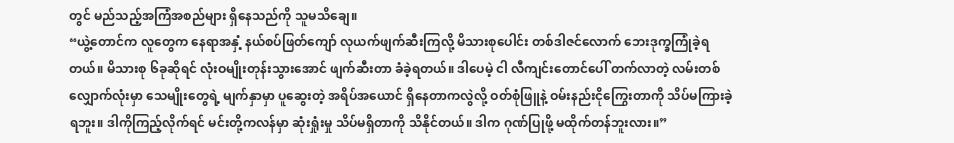တွင် မည်သည့်အကြံအစည်များ ရှိနေသည်ကို သူမသိချေ။
“ယွဲ့တောင်က လူတွေက နေရာအနှံ့ နယ်စပ်ဖြတ်ကျော် လုယက်ဖျက်ဆီးကြလို့ မိသားစုပေါင်း တစ်ဒါဇင်လောက် ဘေးဒုက္ခကြုံခဲ့ရတယ်။ မိသားစု ၆ခုဆိုရင် လုံးဝမျိုးတုန်းသွားအောင် ဖျက်ဆီးတာ ခံခဲ့ရတယ်။ ဒါပေမဲ့ ငါ လီကျင်းတောင်ပေါ် တက်လာတဲ့ လမ်းတစ်လျှောက်လုံးမှာ သေမျိုးတွေရဲ့ မျက်နှာမှာ ပူဆွေးတဲ့ အရိပ်အယောင် ရှိနေတာကလွဲလို့ ဝတ်စုံဖြူနဲ့ ဝမ်းနည်းငိုကြွေးတာကို သိပ်မကြားခဲ့ရဘူး။ ဒါကိုကြည့်လိုက်ရင် မင်းတို့ကလန်မှာ ဆုံးရှုံးမှု သိပ်မရှိတာကို သိနိုင်တယ်။ ဒါက ဂုဏ်ပြုဖို့ မထိုက်တန်ဘူးလား။”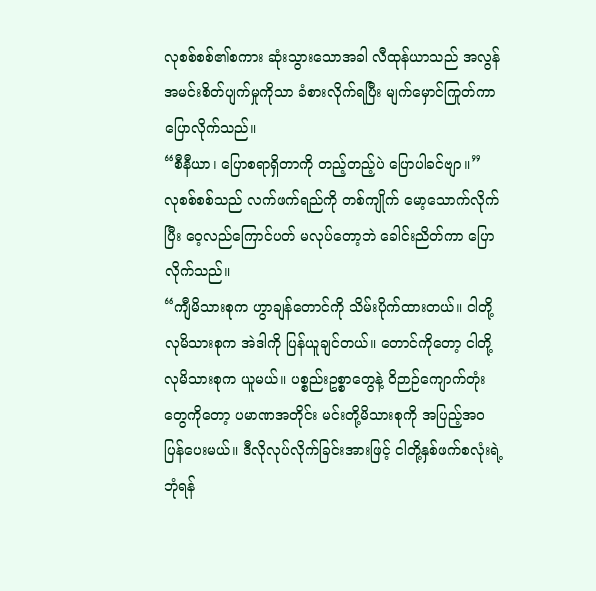လုစစ်စစ်၏စကား ဆုံးသွားသောအခါ လီထုန်ယာသည် အလွန်အမင်းစိတ်ပျက်မှုကိုသာ ခံစားလိုက်ရပြီး မျက်မှောင်ကြုတ်ကာ ပြောလိုက်သည်။
“စီနီယာ၊ ပြောစရာရှိတာကို တည့်တည့်ပဲ ပြောပါခင်ဗျာ။”
လုစစ်စစ်သည် လက်ဖက်ရည်ကို တစ်ကျိုက် မော့သောက်လိုက်ပြီး ဝေ့လည်ကြောင်ပတ် မလုပ်တော့ဘဲ ခေါင်းညိတ်ကာ ပြောလိုက်သည်။
“ကျီမိသားစုက ဟွာချန်တောင်ကို သိမ်းပိုက်ထားတယ်။ ငါတို့ လုမိသားစုက အဲဒါကို ပြန်ယူချင်တယ်။ တောင်ကိုတော့ ငါတို့လုမိသားစုက ယူမယ်။ ပစ္စည်းဥစ္စာတွေနဲ့ ဝိဉာဉ်ကျောက်တုံးတွေကိုတော့ ပမာဏအတိုင်း မင်းတို့မိသားစုကို အပြည့်အဝ ပြန်ပေးမယ်။ ဒီလိုလုပ်လိုက်ခြင်းအားဖြင့် ငါတို့နှစ်ဖက်စလုံးရဲ့ ဘုံရန်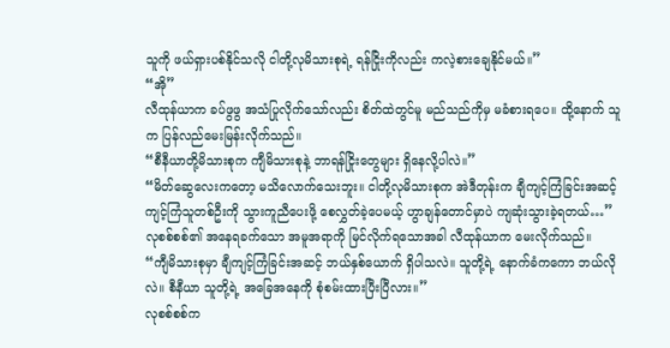သူကို ဖယ်ရှားပစ်နိုင်သလို ငါတို့လုမိသားစုရဲ့ ရန်ငြိုးကိုလည်း ကလဲ့စားချေနိုင်မယ်။”
“အို”
လီထုန်ယာက ခပ်ဖွဖွ အသံပြုလိုက်သော်လည်း စိတ်ထဲတွင်မူ မည်သည်ကိုမှ မခံစားရပေ။ ထို့နောက် သူက ပြန်လည်မေးမြန်းလိုက်သည်။
“စီနီယာတို့မိသားစုက ကျီမိသားစုနဲ့ ဘာရန်ငြိုးတွေများ ရှိနေလို့ပါလဲ။”
“မိတ်ဆွေလေးကတော့ မသိလောက်သေးဘူး။ ငါတို့လုမိသားစုက အဲဒီတုန်းက ချီကျင့်ကြံခြင်းအဆင့် ကျင့်ကြံသူတစ်ဦးကို သွားကူညီပေးဖို့ စေလွှတ်ခဲ့ပေမယ့် ဟွာချန်တောင်မှာပဲ ကျဆုံးသွားခဲ့ရတယ်…”
လုစစ်စစ်၏ အနေရခက်သော အမူအရာကို မြင်လိုက်ရသောအခါ လီထုန်ယာက မေးလိုက်သည်။
“ကျီမိသားစုမှာ ချီကျင့်ကြံခြင်းအဆင့် ဘယ်နှစ်ယောက် ရှိပါသလဲ။ သူတို့ရဲ့ နောက်ခံကကော ဘယ်လိုလဲ။ စီနီယာ သူတို့ရဲ့ အခြေအနေကို စုံစမ်းထားပြီးပြီလား။”
လုစစ်စစ်က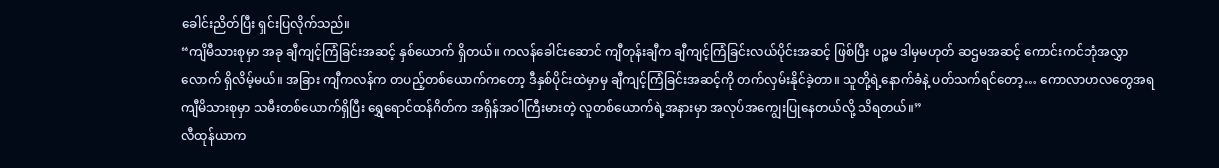ခေါင်းညိတ်ပြီး ရှင်းပြလိုက်သည်။
“ကျိမီသားစုမှာ အခု ချီကျင့်ကြံခြင်းအဆင့် နှစ်ယောက် ရှိတယ်။ ကလန်ခေါင်းဆောင် ကျီတုန်းချီက ချီကျင့်ကြံခြင်းလယ်ပိုင်းအဆင့် ဖြစ်ပြီး ပဉ္စမ ဒါမှမဟုတ် ဆဌမအဆင့် ကောင်းကင်ဘုံအလွှာလောက် ရှိလိမ့်မယ်။ အခြား ကျီကလန်က တပည့်တစ်ယောက်ကတော့ ဒီနှစ်ပိုင်းထဲမှာမှ ချီကျင့်ကြံခြင်းအဆင့်ကို တက်လှမ်းနိုင်ခဲ့တာ။ သူတို့ရဲ့နောက်ခံနဲ့ ပတ်သက်ရင်တော့… ကောလာဟလတွေအရ ကျီမိသားစုမှာ သမီးတစ်ယောက်ရှိပြီး ရွှေရောင်ထန်ဂိတ်က အရှိန်အဝါကြီးမားတဲ့ လူတစ်ယောက်ရဲ့အနားမှာ အလုပ်အကျွေးပြုနေတယ်လို့ သိရတယ်။”
လီထုန်ယာက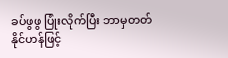ခပ်ဖွဖွ ပြုံးလိုက်ပြီး ဘာမှတတ်နိုင်ဟန်ဖြင့်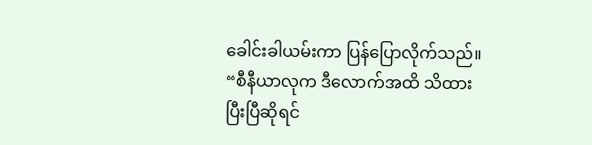ခေါင်းခါယမ်းကာ ပြန်ပြောလိုက်သည်။
“စီနီယာလုက ဒီလောက်အထိ သိထားပြီးပြီဆိုရင်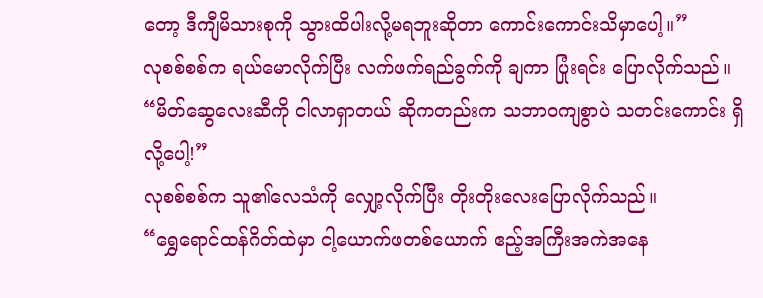တော့ ဒီကျီမိသားစုကို သွားထိပါးလို့မရဘူးဆိုတာ ကောင်းကောင်းသိမှာပေါ့။”
လုစစ်စစ်က ရယ်မောလိုက်ပြီး လက်ဖက်ရည်ခွက်ကို ချကာ ပြုံးရင်း ပြောလိုက်သည်။
“မိတ်ဆွေလေးဆီကို ငါလာရှာတယ် ဆိုကတည်းက သဘာဝကျစွာပဲ သတင်းကောင်း ရှိလို့ပေါ့!”
လုစစ်စစ်က သူ၏လေသံကို လျှော့လိုက်ပြီး တိုးတိုးလေးပြောလိုက်သည်။
“ရွှေရောင်ထန်ဂိတ်ထဲမှာ ငါ့ယောက်ဖတစ်ယောက် ဧည့်အကြီးအကဲအနေ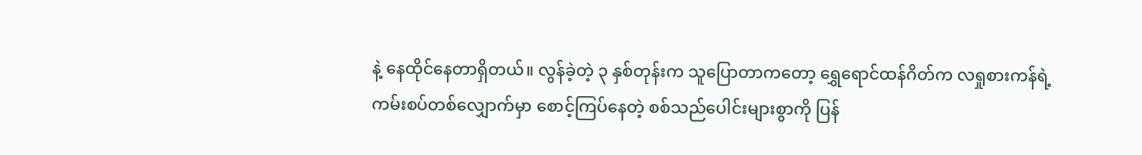နဲ့ နေထိုင်နေတာရှိတယ်။ လွန်ခဲ့တဲ့ ၃ နှစ်တုန်းက သူပြောတာကတော့ ရွှေရောင်ထန်ဂိတ်က လရှုစားကန်ရဲ့ ကမ်းစပ်တစ်လျှောက်မှာ စောင့်ကြပ်နေတဲ့ စစ်သည်ပေါင်းများစွာကို ပြန်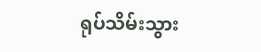ရုပ်သိမ်းသွား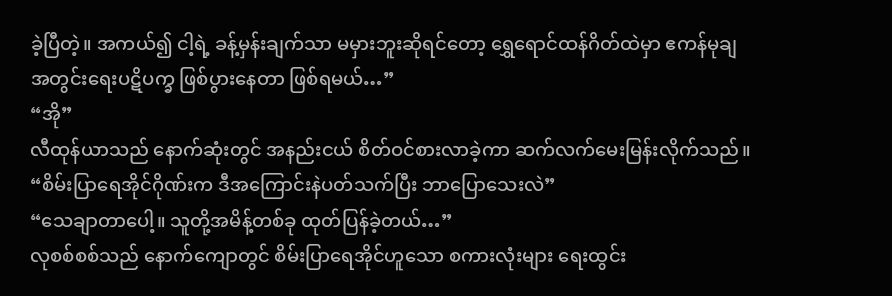ခဲ့ပြီတဲ့။ အကယ်၍ ငါ့ရဲ့ ခန့်မှန်းချက်သာ မမှားဘူးဆိုရင်တော့ ရွှေရောင်ထန်ဂိတ်ထဲမှာ ဧကန်မုချ အတွင်းရေးပဋိပက္ခ ဖြစ်ပွားနေတာ ဖြစ်ရမယ်…”
“အို”
လီထုန်ယာသည် နောက်ဆုံးတွင် အနည်းငယ် စိတ်ဝင်စားလာခဲ့ကာ ဆက်လက်မေးမြန်းလိုက်သည်။
“စိမ်းပြာရေအိုင်ဂိုဏ်းက ဒီအကြောင်းနဲပတ်သက်ပြီး ဘာပြောသေးလဲ”
“သေချာတာပေါ့။ သူတို့အမိန့်တစ်ခု ထုတ်ပြန်ခဲ့တယ်…”
လုစစ်စစ်သည် နောက်ကျောတွင် စိမ်းပြာရေအိုင်ဟူသော စကားလုံးများ ရေးထွင်း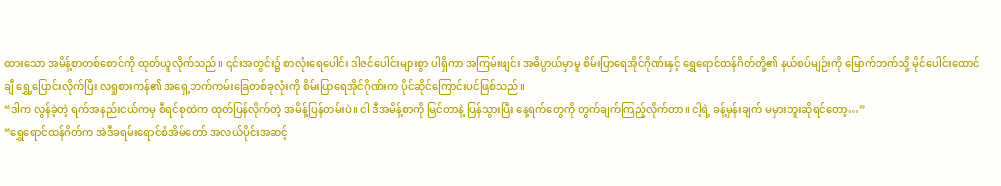ထားသော အမိန့်စာတစ်စောင်ကို ထုတ်ယူလိုက်သည်။ ၎င်းအတွင်း၌ စာလုံးရေပေါင်း ဒါဇင်ပေါင်းများစွာ ပါရှိကာ အကြမ်းဖျင်း အဓိပ္ပာယ်မှာမူ စိမ်းပြာရေအိုင်ဂိုဏ်းနှင့် ရွှေရောင်ထန်ဂိတ်တို့၏ နယ်စပ်မျဉ်းကို မြောက်ဘက်သို့ မိုင်ပေါင်းထောင်ချီ ရွှေ့ပြောင်းလိုက်ပြီး လရှုစားကန်၏ အရှေ့ဘက်ကမ်းခြေတစ်ခုလုံးကို စိမ်းပြာရေအိုင်ဂိုဏ်းက ပိုင်ဆိုင်ကြောင်းပင်ဖြစ်သည်။
“ဒါက လွန်ခဲ့တဲ့ ရက်အနည်းငယ်ကမှ စီရင်စုထဲက ထုတ်ပြန်လိုက်တဲ့ အမိန့်ပြန်တမ်းပဲ။ ငါ ဒီအမိန့်စာကို မြင်တာနဲ့ ပြန်သွားပြီး နေ့ရက်တွေကို တွက်ချက်ကြည့်လိုက်တာ။ ငါ့ရဲ့ ခန့်မှန်းချက် မမှားဘူးဆိုရင်တော့…”
“ရွှေရောင်ထန်ဂိတ်က အဲဒီခရမ်းရောင်စံအိမ်တော် အလယ်ပိုင်းအဆင့်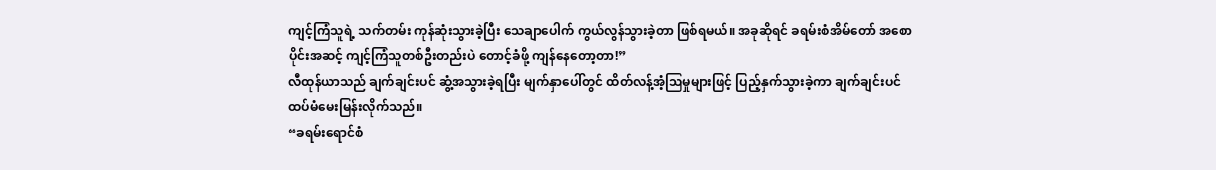ကျင့်ကြံသူရဲ့ သက်တမ်း ကုန်ဆုံးသွားခဲ့ပြီး သေချာပေါက် ကွယ်လွန်သွားခဲ့တာ ဖြစ်ရမယ်။ အခုဆိုရင် ခရမ်းစံအိမ်တော် အစောပိုင်းအဆင့် ကျင့်ကြံသူတစ်ဦးတည်းပဲ တောင့်ခံဖို့ ကျန်နေတော့တာ!”
လီထုန်ယာသည် ချက်ချင်းပင် ဆွံ့အသွားခဲ့ရပြီး မျက်နှာပေါ်တွင် ထိတ်လန့်အံ့ဩမှုများဖြင့် ပြည့်နှက်သွားခဲ့ကာ ချက်ချင်းပင် ထပ်မံမေးမြန်းလိုက်သည်။
“ခရမ်းရောင်စံ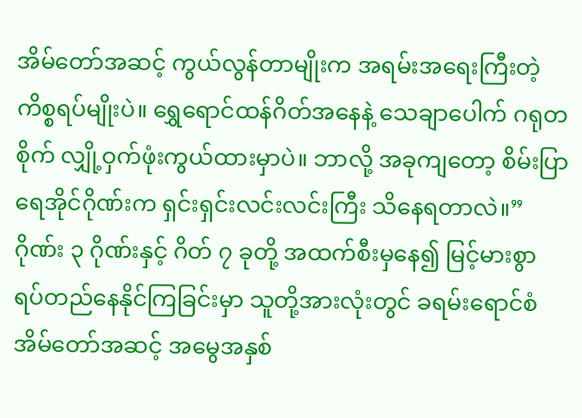အိမ်တော်အဆင့် ကွယ်လွန်တာမျိုးက အရမ်းအရေးကြီးတဲ့ ကိစ္စရပ်မျိုးပဲ။ ရွှေရောင်ထန်ဂိတ်အနေနဲ့ သေချာပေါက် ဂရုတစိုက် လျှို့ဝှက်ဖုံးကွယ်ထားမှာပဲ။ ဘာလို့ အခုကျတော့ စိမ်းပြာရေအိုင်ဂိုဏ်းက ရှင်းရှင်းလင်းလင်းကြီး သိနေရတာလဲ။”
ဂိုဏ်း ၃ ဂိုဏ်းနှင့် ဂိတ် ၇ ခုတို့ အထက်စီးမှနေ၍ မြင့်မားစွာ ရပ်တည်နေနိုင်ကြခြင်းမှာ သူတို့အားလုံးတွင် ခရမ်းရောင်စံအိမ်တော်အဆင့် အမွေအနှစ်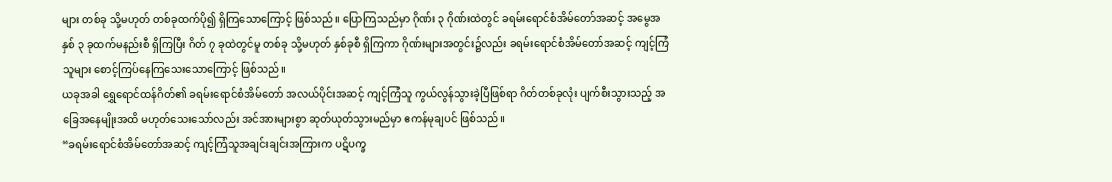များ တစ်ခု သို့မဟုတ် တစ်ခုထက်ပို၍ ရှိကြသောကြောင့် ဖြစ်သည်။ ပြောကြသည်မှာ ဂိုဏ်း ၃ ဂိုဏ်းထဲတွင် ခရမ်းရောင်စံအိမ်တော်အဆင့် အမွေအနှစ် ၃ ခုထက်မနည်းစီ ရှိကြပြီး ဂိတ် ၇ ခုထဲတွင်မူ တစ်ခု သို့မဟုတ် နှစ်ခုစီ ရှိကြကာ ဂိုဏ်းများအတွင်း၌လည်း ခရမ်းရောင်စံအိမ်တော်အဆင့် ကျင့်ကြံသူများ စောင့်ကြပ်နေကြသေးသောကြောင့် ဖြစ်သည်။
ယခုအခါ ရွှေရောင်ထန်ဂိတ်၏ ခရမ်းရောင်စံအိမ်တော် အလယ်ပိုင်းအဆင့် ကျင့်ကြံသူ ကွယ်လွန်သွားခဲ့ပြီဖြစ်ရာ ဂိတ်တစ်ခုလုံး ပျက်စီးသွားသည့် အခြေအနေမျိုးအထိ မဟုတ်သေးသော်လည်း အင်အားများစွာ ဆုတ်ယုတ်သွားမည်မှာ ဧကန်မုချပင် ဖြစ်သည်။
“ခရမ်းရောင်စံအိမ်တော်အဆင့် ကျင့်ကြံသူအချင်းချင်းအကြားက ပဋိပက္ခ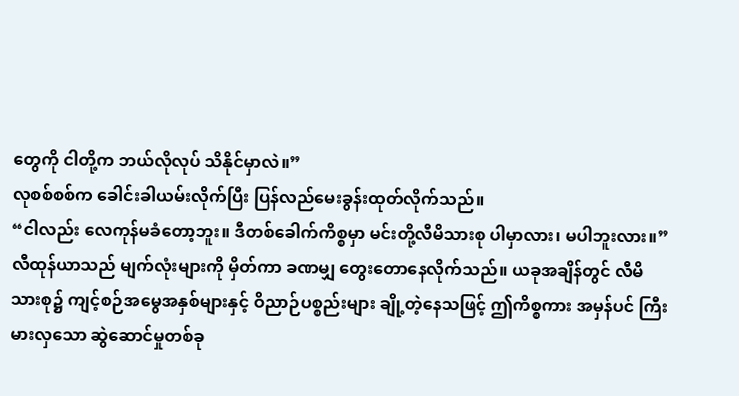တွေကို ငါတို့က ဘယ်လိုလုပ် သိနိုင်မှာလဲ။”
လုစစ်စစ်က ခေါင်းခါယမ်းလိုက်ပြီး ပြန်လည်မေးခွန်းထုတ်လိုက်သည်။
“ငါလည်း လေကုန်မခံတော့ဘူး။ ဒီတစ်ခေါက်ကိစ္စမှာ မင်းတို့လီမိသားစု ပါမှာလား၊ မပါဘူးလား။”
လီထုန်ယာသည် မျက်လုံးများကို မှိတ်ကာ ခဏမျှ တွေးတောနေလိုက်သည်။ ယခုအချိန်တွင် လီမိသားစု၌ ကျင့်စဉ်အမွေအနှစ်များနှင့် ဝိညာဉ်ပစ္စည်းများ ချို့တဲ့နေသဖြင့် ဤကိစ္စကား အမှန်ပင် ကြီးမားလှသော ဆွဲဆောင်မှုတစ်ခု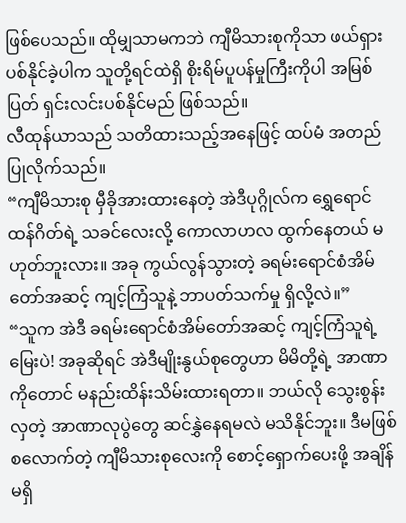ဖြစ်ပေသည်။ ထိုမျှသာမကဘဲ ကျီမိသားစုကိုသာ ဖယ်ရှားပစ်နိုင်ခဲ့ပါက သူတို့ရင်ထဲရှိ စိုးရိမ်ပူပန်မှုကြီးကိုပါ အမြစ်ပြတ် ရှင်းလင်းပစ်နိုင်မည် ဖြစ်သည်။
လီထုန်ယာသည် သတိထားသည့်အနေဖြင့် ထပ်မံ အတည်ပြုလိုက်သည်။
“ကျီမိသားစု မှီခိုအားထားနေတဲ့ အဲဒီပုဂ္ဂိုလ်က ရွှေရောင်ထန်ဂိတ်ရဲ့ သခင်လေးလို့ ကောလာဟလ ထွက်နေတယ် မဟုတ်ဘူးလား။ အခု ကွယ်လွန်သွားတဲ့ ခရမ်းရောင်စံအိမ်တော်အဆင့် ကျင့်ကြံသူနဲ့ ဘာပတ်သက်မှု ရှိလို့လဲ။”
“သူက အဲဒီ ခရမ်းရောင်စံအိမ်တော်အဆင့် ကျင့်ကြံသူရဲ့မြေးပဲ! အခုဆိုရင် အဲဒီမျိုးနွယ်စုတွေဟာ မိမိတို့ရဲ့ အာဏာကိုတောင် မနည်းထိန်းသိမ်းထားရတာ။ ဘယ်လို သွေးစွန်းလှတဲ့ အာဏာလုပွဲတွေ ဆင်နွှဲနေရမလဲ မသိနိုင်ဘူး။ ဒီမဖြစ်စလောက်တဲ့ ကျီမိသားစုလေးကို စောင့်ရှောက်ပေးဖို့ အချိန်မရှိ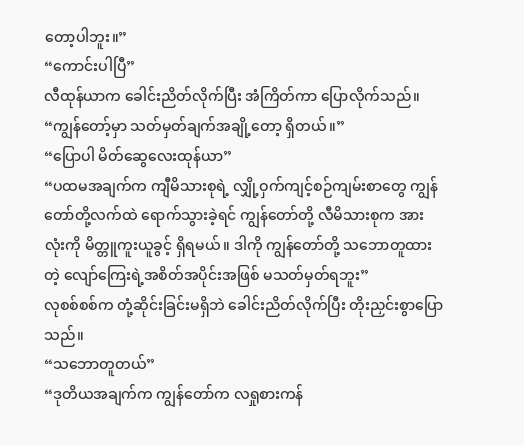တော့ပါဘူး။”
“ကောင်းပါပြီ”
လီထုန်ယာက ခေါင်းညိတ်လိုက်ပြီး အံကြိတ်ကာ ပြောလိုက်သည်။
“ကျွန်တော့်မှာ သတ်မှတ်ချက်အချို့တော့ ရှိတယ်။”
“ပြောပါ မိတ်ဆွေလေးထုန်ယာ”
“ပထမအချက်က ကျီမိသားစုရဲ့ လျှို့ဝှက်ကျင့်စဉ်ကျမ်းစာတွေ ကျွန်တော်တို့လက်ထဲ ရောက်သွားခဲ့ရင် ကျွန်တော်တို့ လီမိသားစုက အားလုံးကို မိတ္တူကူးယူခွင့် ရှိရမယ်။ ဒါကို ကျွန်တော်တို့ သဘောတူထားတဲ့ လျော်ကြေးရဲ့အစိတ်အပိုင်းအဖြစ် မသတ်မှတ်ရဘူး”
လုစစ်စစ်က တုံ့ဆိုင်းခြင်းမရှိဘဲ ခေါင်းညိတ်လိုက်ပြီး တိုးညှင်းစွာပြောသည်။
“သဘောတူတယ်”
“ဒုတိယအချက်က ကျွန်တော်က လရှုစားကန်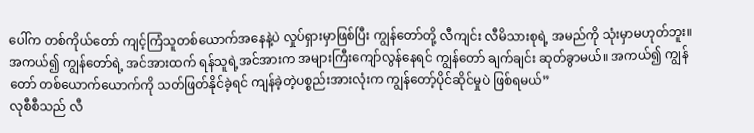ပေါ်က တစ်ကိုယ်တော် ကျင့်ကြံသူတစ်ယောက်အနေနဲ့ပဲ လှုပ်ရှားမှာဖြစ်ပြီး ကျွန်တော်တို့ လီကျင်း လီမိသားစုရဲ့ အမည်ကို သုံးမှာမဟုတ်ဘူး။ အကယ်၍ ကျွန်တော်ရဲ့ အင်အားထက် ရန်သူရဲ့အင်အားက အများကြီးကျော်လွန်နေရင် ကျွန်တော် ချက်ချင်း ဆုတ်ခွာမယ်။ အကယ်၍ ကျွန်တော် တစ်ယောက်ယောက်ကို သတ်ဖြတ်နိုင်ခဲ့ရင် ကျန်ခဲ့တဲ့ပစ္စည်းအားလုံးက ကျွန်တော့်ပိုင်ဆိုင်မှုပဲ ဖြစ်ရမယ်”
လုစီစီသည် လီ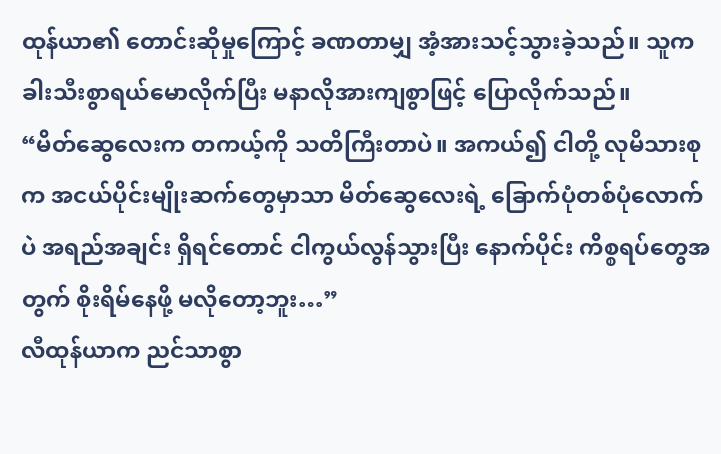ထုန်ယာ၏ တောင်းဆိုမှုကြောင့် ခဏတာမျှ အံ့အားသင့်သွားခဲ့သည်။ သူက ခါးသီးစွာရယ်မောလိုက်ပြီး မနာလိုအားကျစွာဖြင့် ပြောလိုက်သည်။
“မိတ်ဆွေလေးက တကယ့်ကို သတိကြီးတာပဲ။ အကယ်၍ ငါတို့ လုမိသားစုက အငယ်ပိုင်းမျိုးဆက်တွေမှာသာ မိတ်ဆွေလေးရဲ့ ခြောက်ပုံတစ်ပုံလောက်ပဲ အရည်အချင်း ရှိရင်တောင် ငါကွယ်လွန်သွားပြီး နောက်ပိုင်း ကိစ္စရပ်တွေအတွက် စိုးရိမ်နေဖို့ မလိုတော့ဘူး…”
လီထုန်ယာက ညင်သာစွာ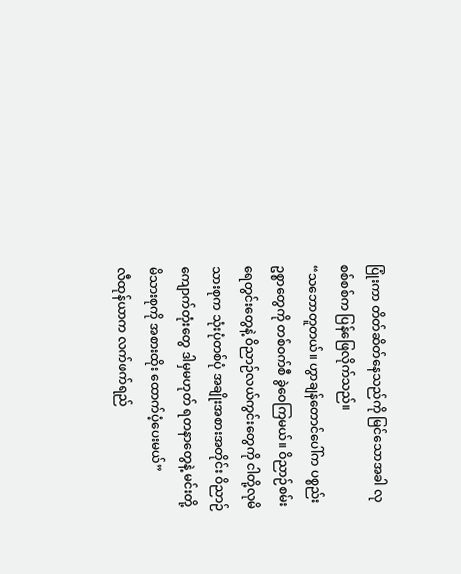ပြုံးကာ တိတ်ဆိတ်နေသည်ကို မြင်သောအခါ လုစစ်စစ်က ပြန်ဖြေလိုက်သည်။
“သဘောတူတယ်။ ဟွာချန်တောင်ပေါ်က ပစ္စည်းဥစ္စာတွေကို တစ်ဝက်စီ ခွဲဝေကြမယ်။ ဝိညာဉ်စမ်းရေတွင်းတွေနဲ့ ဝိညာဉ်လယ်ကွင်းတွေကို ငါတို့လုမိသားစုက သုံးပုံတစ်ပုံ အချိုးအစားအတိုင်း ဝိညာဉ်ကျောက်တုံးတွေ ဒါမှမဟုတ် ရတနာတွေနဲ့ မင်းတို့မိသားစုကို အစားထိုး ထောက်ပံ့ပေးမယ်”
လီထုန်ယာက လက်ဖက်ရည်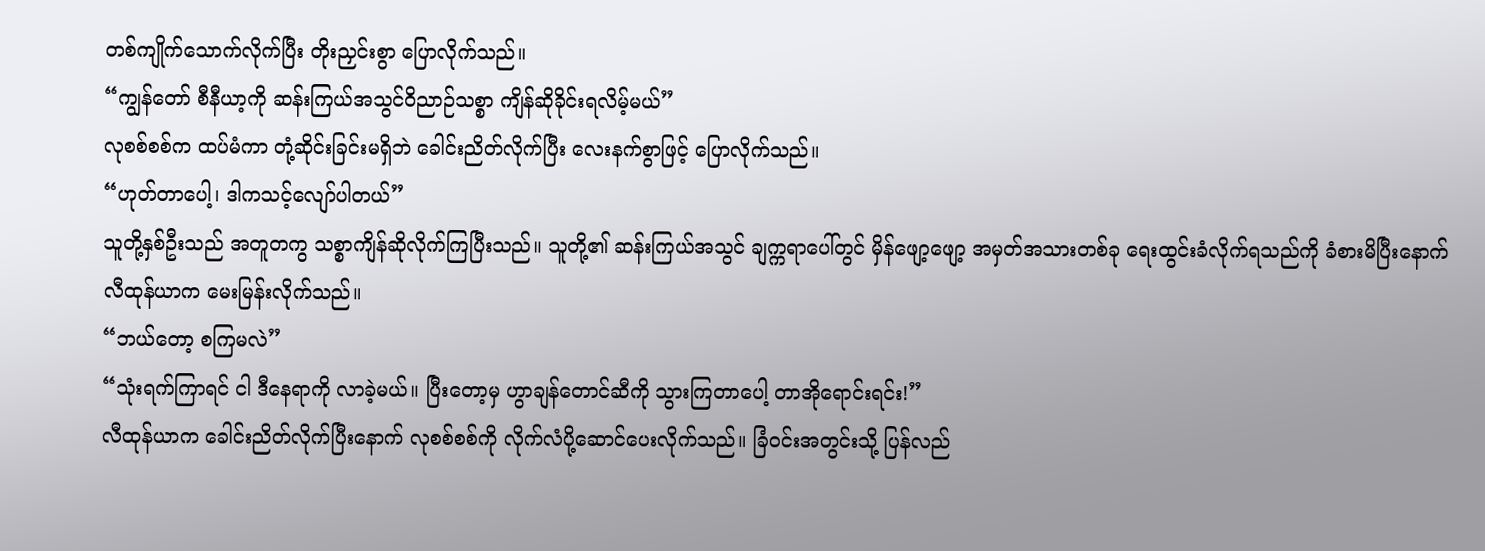တစ်ကျိုက်သောက်လိုက်ပြီး တိုးညှင်းစွာ ပြောလိုက်သည်။
“ကျွန်တော် စီနီယာ့ကို ဆန်းကြယ်အသွင်ဝိညာဉ်သစ္စာ ကျိန်ဆိုခိုင်းရလိမ့်မယ်”
လုစစ်စစ်က ထပ်မံကာ တုံ့ဆိုင်းခြင်းမရှိဘဲ ခေါင်းညိတ်လိုက်ပြီး လေးနက်စွာဖြင့် ပြောလိုက်သည်။
“ဟုတ်တာပေါ့၊ ဒါကသင့်လျော်ပါတယ်”
သူတို့နှစ်ဦးသည် အတူတကွ သစ္စာကျိန်ဆိုလိုက်ကြပြီးသည်။ သူတို့၏ ဆန်းကြယ်အသွင် ချက္ကရာပေါ်တွင် မှိန်ဖျော့ဖျော့ အမှတ်အသားတစ်ခု ရေးထွင်းခံလိုက်ရသည်ကို ခံစားမိပြီးနောက် လီထုန်ယာက မေးမြန်းလိုက်သည်။
“ဘယ်တော့ စကြမလဲ”
“သုံးရက်ကြာရင် ငါ ဒီနေရာကို လာခဲ့မယ်။ ပြီးတော့မှ ဟွာချန်တောင်ဆီကို သွားကြတာပေါ့ တာအိုရောင်းရင်း!”
လီထုန်ယာက ခေါင်းညိတ်လိုက်ပြီးနောက် လုစစ်စစ်ကို လိုက်လံပို့ဆောင်ပေးလိုက်သည်။ ခြံဝင်းအတွင်းသို့ ပြန်လည်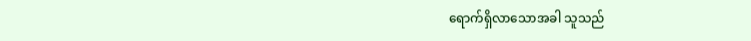ရောက်ရှိလာသောအခါ သူသည်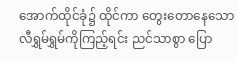အောက်ထိုင်ခုံ၌ ထိုင်ကာ တွေးတောနေသော လီရွှမ်ရွှမ်ကိုကြည့်ရင်း ညင်သာစွာ ပြော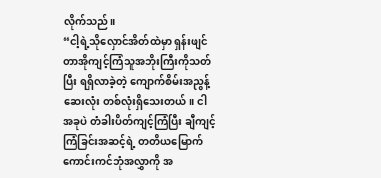လိုက်သည်။
“ငါ့ရဲ့သိုလှောင်အိတ်ထဲမှာ ရှန်းဖျင် တာအိုကျင့်ကြံသူအဘိုးကြီးကိုသတ်ပြီး ရရှိလာခဲ့တဲ့ ကျောက်စိမ်းအညွန့်ဆေးလုံး တစ်လုံးရှိသေးတယ်။ ငါ အခုပဲ တံခါးပိတ်ကျင့်ကြံပြီး ချီကျင့်ကြံခြင်းအဆင့်ရဲ့ တတိယမြောက်ကောင်းကင်ဘုံအလွှာကို အ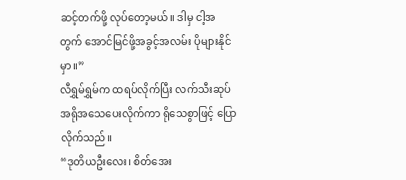ဆင့်တက်ဖို့ လုပ်တော့မယ်။ ဒါမှ ငါ့အတွက် အောင်မြင်ဖို့အခွင့်အလမ်း ပိုများနိုင်မှာ။”
လီရွှမ်ရွှမ်က ထရပ်လိုက်ပြီး လက်သီးဆုပ် အရိုအသေပေးလိုက်ကာ ရိုသေစွာဖြင့် ပြောလိုက်သည်။
“ဒုတိယဦးလေး၊ စိတ်အေး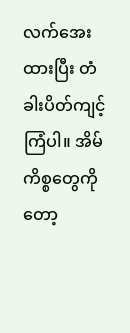လက်အေးထားပြီး တံခါးပိတ်ကျင့်ကြံပါ။ အိမ်ကိစ္စတွေကိုတော့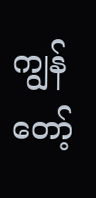ကျွန်တော့်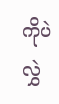ကိုပဲ လွှဲ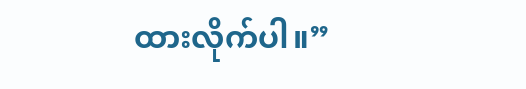ထားလိုက်ပါ။”